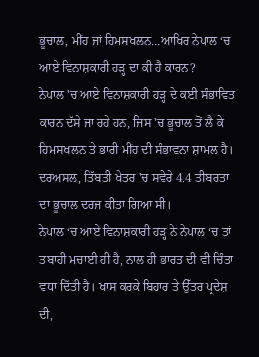ਭੂਚਾਲ, ਮੀਂਹ ਜਾਂ ਹਿਮਸਖਲਨ…ਆਖਿਰ ਨੇਪਾਲ ‘ਚ ਆਏ ਵਿਨਾਸ਼ਕਾਰੀ ਹੜ੍ਹ ਦਾ ਕੀ ਹੈ ਕਾਰਨ?
ਨੇਪਾਲ 'ਚ ਆਏ ਵਿਨਾਸ਼ਕਾਰੀ ਹੜ੍ਹ ਦੇ ਕਈ ਸੰਭਾਵਿਤ ਕਾਰਨ ਦੱਸੇ ਜਾ ਰਹੇ ਹਨ, ਜਿਸ 'ਚ ਭੂਚਾਲ ਤੋਂ ਲੈ ਕੇ ਹਿਮਸਖਲਨ ਤੇ ਭਾਰੀ ਮੀਂਹ ਦੀ ਸੰਭਾਵਨਾ ਸ਼ਾਮਲ ਹੈ। ਦਰਅਸਲ, ਤਿੱਬਤੀ ਖੇਤਰ 'ਚ ਸਵੇਰੇ 4.4 ਤੀਬਰਤਾ ਦਾ ਭੂਚਾਲ ਦਰਜ ਕੀਤਾ ਗਿਆ ਸੀ।
ਨੇਪਾਲ ‘ਚ ਆਏ ਵਿਨਾਸ਼ਕਾਰੀ ਹੜ੍ਹ ਨੇ ਨੇਪਾਲ ‘ਚ ਤਾਂ ਤਬਾਹੀ ਮਚਾਈ ਹੀ ਹੈ, ਨਾਲ ਹੀ ਭਾਰਤ ਦੀ ਵੀ ਚਿੰਤਾ ਵਧਾ ਦਿੱਤੀ ਹੈ। ਖਾਸ ਕਰਕੇ ਬਿਹਾਰ ਤੇ ਉੱਤਰ ਪ੍ਰਦੇਸ਼ ਦੀ,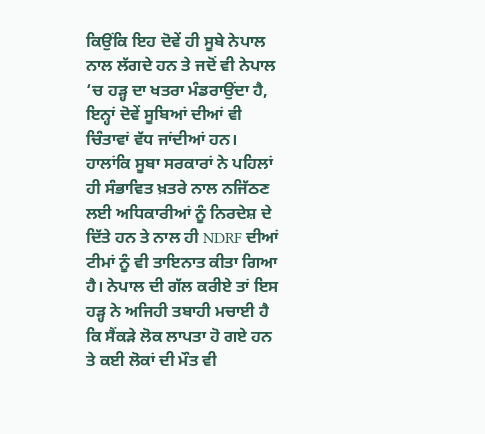ਕਿਉਂਕਿ ਇਹ ਦੋਵੇਂ ਹੀ ਸੂਬੇ ਨੇਪਾਲ ਨਾਲ ਲੱਗਦੇ ਹਨ ਤੇ ਜਦੋਂ ਵੀ ਨੇਪਾਲ ‘ਚ ਹੜ੍ਹ ਦਾ ਖਤਰਾ ਮੰਡਰਾਉਂਦਾ ਹੈ, ਇਨ੍ਹਾਂ ਦੋਵੇਂ ਸੂਬਿਆਂ ਦੀਆਂ ਵੀ ਚਿੰਤਾਵਾਂ ਵੱਧ ਜਾਂਦੀਆਂ ਹਨ। ਹਾਲਾਂਕਿ ਸੂਬਾ ਸਰਕਾਰਾਂ ਨੇ ਪਹਿਲਾਂ ਹੀ ਸੰਭਾਵਿਤ ਖ਼ਤਰੇ ਨਾਲ ਨਜਿੱਠਣ ਲਈ ਅਧਿਕਾਰੀਆਂ ਨੂੰ ਨਿਰਦੇਸ਼ ਦੇ ਦਿੱਤੇ ਹਨ ਤੇ ਨਾਲ ਹੀ NDRF ਦੀਆਂ ਟੀਮਾਂ ਨੂੰ ਵੀ ਤਾਇਨਾਤ ਕੀਤਾ ਗਿਆ ਹੈ। ਨੇਪਾਲ ਦੀ ਗੱਲ ਕਰੀਏ ਤਾਂ ਇਸ ਹੜ੍ਹ ਨੇ ਅਜਿਹੀ ਤਬਾਹੀ ਮਚਾਈ ਹੈ ਕਿ ਸੈਂਕੜੇ ਲੋਕ ਲਾਪਤਾ ਹੋ ਗਏ ਹਨ ਤੇ ਕਈ ਲੋਕਾਂ ਦੀ ਮੌਤ ਵੀ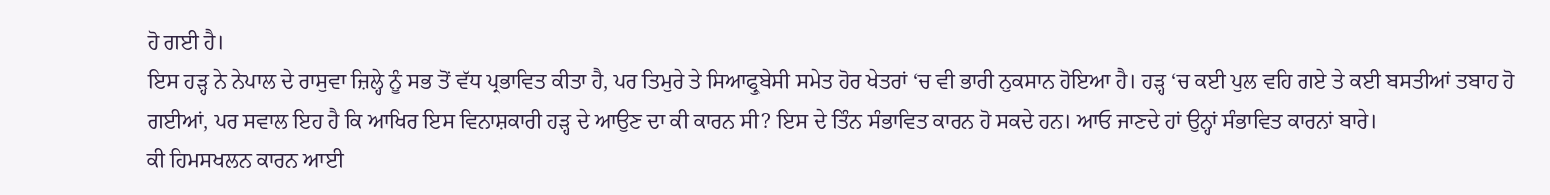ਹੋ ਗਈ ਹੈ।
ਇਸ ਹੜ੍ਹ ਨੇ ਨੇਪਾਲ ਦੇ ਰਾਸੁਵਾ ਜ਼ਿਲ੍ਹੇ ਨੂੰ ਸਭ ਤੋਂ ਵੱਧ ਪ੍ਰਭਾਵਿਤ ਕੀਤਾ ਹੈ, ਪਰ ਤਿਮੁਰੇ ਤੇ ਸਿਆਫ੍ਰੁਬੇਸੀ ਸਮੇਤ ਹੋਰ ਖੇਤਰਾਂ ‘ਚ ਵੀ ਭਾਰੀ ਨੁਕਸਾਨ ਹੋਇਆ ਹੈ। ਹੜ੍ਹ ‘ਚ ਕਈ ਪੁਲ ਵਹਿ ਗਏ ਤੇ ਕਈ ਬਸਤੀਆਂ ਤਬਾਹ ਹੋ ਗਈਆਂ, ਪਰ ਸਵਾਲ ਇਹ ਹੈ ਕਿ ਆਖਿਰ ਇਸ ਵਿਨਾਸ਼ਕਾਰੀ ਹੜ੍ਹ ਦੇ ਆਉਣ ਦਾ ਕੀ ਕਾਰਨ ਸੀ? ਇਸ ਦੇ ਤਿੰਨ ਸੰਭਾਵਿਤ ਕਾਰਨ ਹੋ ਸਕਦੇ ਹਨ। ਆਓ ਜਾਣਦੇ ਹਾਂ ਉਨ੍ਹਾਂ ਸੰਭਾਵਿਤ ਕਾਰਨਾਂ ਬਾਰੇ।
ਕੀ ਹਿਮਸਖਲਨ ਕਾਰਨ ਆਈ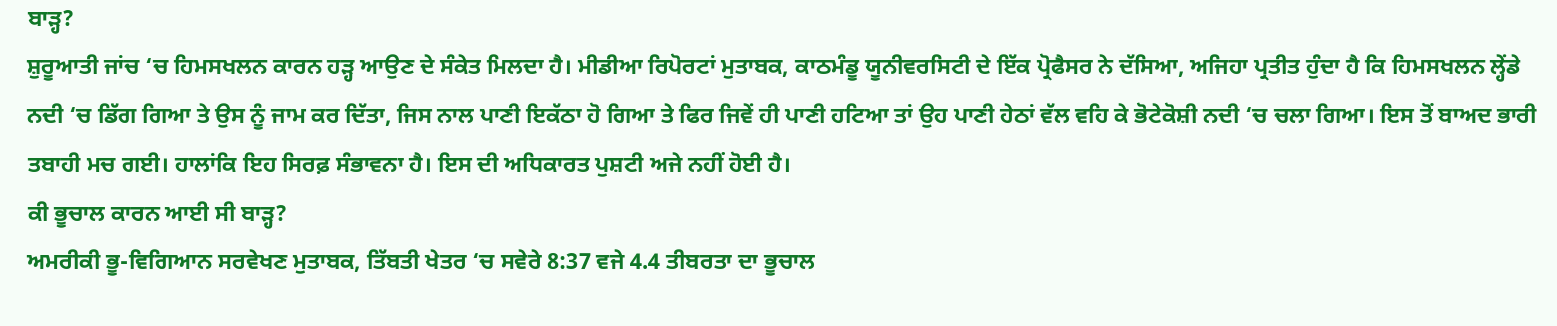ਬਾੜ੍ਹ?
ਸ਼ੁਰੂਆਤੀ ਜਾਂਚ ‘ਚ ਹਿਮਸਖਲਨ ਕਾਰਨ ਹੜ੍ਹ ਆਉਣ ਦੇ ਸੰਕੇਤ ਮਿਲਦਾ ਹੈ। ਮੀਡੀਆ ਰਿਪੋਰਟਾਂ ਮੁਤਾਬਕ, ਕਾਠਮੰਡੂ ਯੂਨੀਵਰਸਿਟੀ ਦੇ ਇੱਕ ਪ੍ਰੋਫੈਸਰ ਨੇ ਦੱਸਿਆ, ਅਜਿਹਾ ਪ੍ਰਤੀਤ ਹੁੰਦਾ ਹੈ ਕਿ ਹਿਮਸਖਲਨ ਲ੍ਹੇਂਡੇ ਨਦੀ ‘ਚ ਡਿੱਗ ਗਿਆ ਤੇ ਉਸ ਨੂੰ ਜਾਮ ਕਰ ਦਿੱਤਾ, ਜਿਸ ਨਾਲ ਪਾਣੀ ਇਕੱਠਾ ਹੋ ਗਿਆ ਤੇ ਫਿਰ ਜਿਵੇਂ ਹੀ ਪਾਣੀ ਹਟਿਆ ਤਾਂ ਉਹ ਪਾਣੀ ਹੇਠਾਂ ਵੱਲ ਵਹਿ ਕੇ ਭੋਟੇਕੋਸ਼ੀ ਨਦੀ ‘ਚ ਚਲਾ ਗਿਆ। ਇਸ ਤੋਂ ਬਾਅਦ ਭਾਰੀ ਤਬਾਹੀ ਮਚ ਗਈ। ਹਾਲਾਂਕਿ ਇਹ ਸਿਰਫ਼ ਸੰਭਾਵਨਾ ਹੈ। ਇਸ ਦੀ ਅਧਿਕਾਰਤ ਪੁਸ਼ਟੀ ਅਜੇ ਨਹੀਂ ਹੋਈ ਹੈ।
ਕੀ ਭੂਚਾਲ ਕਾਰਨ ਆਈ ਸੀ ਬਾੜ੍ਹ?
ਅਮਰੀਕੀ ਭੂ-ਵਿਗਿਆਨ ਸਰਵੇਖਣ ਮੁਤਾਬਕ, ਤਿੱਬਤੀ ਖੇਤਰ ‘ਚ ਸਵੇਰੇ 8:37 ਵਜੇ 4.4 ਤੀਬਰਤਾ ਦਾ ਭੂਚਾਲ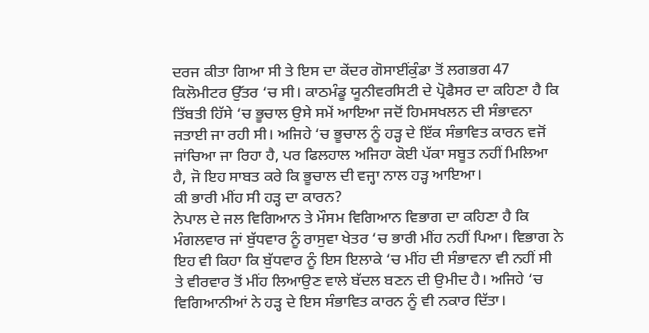ਦਰਜ ਕੀਤਾ ਗਿਆ ਸੀ ਤੇ ਇਸ ਦਾ ਕੇਂਦਰ ਗੋਸਾਈਂਕੁੰਡਾ ਤੋਂ ਲਗਭਗ 47 ਕਿਲੋਮੀਟਰ ਉੱਤਰ ‘ਚ ਸੀ। ਕਾਠਮੰਡੂ ਯੂਨੀਵਰਸਿਟੀ ਦੇ ਪ੍ਰੋਫੈਸਰ ਦਾ ਕਹਿਣਾ ਹੈ ਕਿ ਤਿੱਬਤੀ ਹਿੱਸੇ ‘ਚ ਭੂਚਾਲ ਉਸੇ ਸਮੇਂ ਆਇਆ ਜਦੋਂ ਹਿਮਸਖਲਨ ਦੀ ਸੰਭਾਵਨਾ ਜਤਾਈ ਜਾ ਰਹੀ ਸੀ। ਅਜਿਹੇ ‘ਚ ਭੂਚਾਲ ਨੂੰ ਹੜ੍ਹ ਦੇ ਇੱਕ ਸੰਭਾਵਿਤ ਕਾਰਨ ਵਜੋਂ ਜਾਂਚਿਆ ਜਾ ਰਿਹਾ ਹੈ, ਪਰ ਫਿਲਹਾਲ ਅਜਿਹਾ ਕੋਈ ਪੱਕਾ ਸਬੂਤ ਨਹੀਂ ਮਿਲਿਆ ਹੈ, ਜੋ ਇਹ ਸਾਬਤ ਕਰੇ ਕਿ ਭੂਚਾਲ ਦੀ ਵਜ੍ਹਾ ਨਾਲ ਹੜ੍ਹ ਆਇਆ।
ਕੀ ਭਾਰੀ ਮੀਂਹ ਸੀ ਹੜ੍ਹ ਦਾ ਕਾਰਨ?
ਨੇਪਾਲ ਦੇ ਜਲ ਵਿਗਿਆਨ ਤੇ ਮੌਸਮ ਵਿਗਿਆਨ ਵਿਭਾਗ ਦਾ ਕਹਿਣਾ ਹੈ ਕਿ ਮੰਗਲਵਾਰ ਜਾਂ ਬੁੱਧਵਾਰ ਨੂੰ ਰਾਸੁਵਾ ਖੇਤਰ ‘ਚ ਭਾਰੀ ਮੀਂਹ ਨਹੀਂ ਪਿਆ। ਵਿਭਾਗ ਨੇ ਇਹ ਵੀ ਕਿਹਾ ਕਿ ਬੁੱਧਵਾਰ ਨੂੰ ਇਸ ਇਲਾਕੇ ‘ਚ ਮੀਂਹ ਦੀ ਸੰਭਾਵਨਾ ਵੀ ਨਹੀਂ ਸੀ ਤੇ ਵੀਰਵਾਰ ਤੋਂ ਮੀਂਹ ਲਿਆਉਣ ਵਾਲੇ ਬੱਦਲ ਬਣਨ ਦੀ ਉਮੀਦ ਹੈ। ਅਜਿਹੇ ‘ਚ ਵਿਗਿਆਨੀਆਂ ਨੇ ਹੜ੍ਹ ਦੇ ਇਸ ਸੰਭਾਵਿਤ ਕਾਰਨ ਨੂੰ ਵੀ ਨਕਾਰ ਦਿੱਤਾ।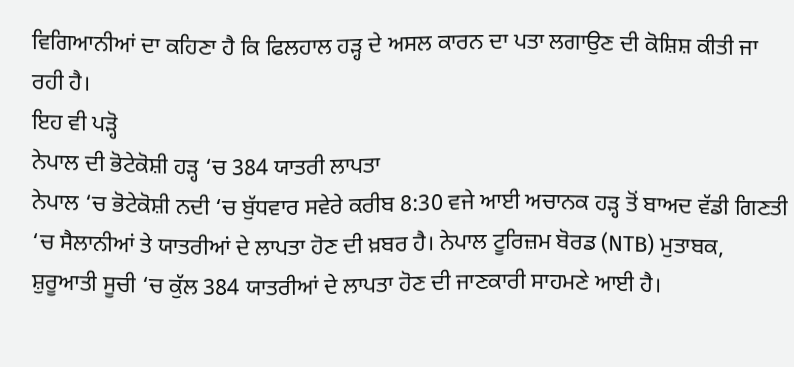ਵਿਗਿਆਨੀਆਂ ਦਾ ਕਹਿਣਾ ਹੈ ਕਿ ਫਿਲਹਾਲ ਹੜ੍ਹ ਦੇ ਅਸਲ ਕਾਰਨ ਦਾ ਪਤਾ ਲਗਾਉਣ ਦੀ ਕੋਸ਼ਿਸ਼ ਕੀਤੀ ਜਾ ਰਹੀ ਹੈ।
ਇਹ ਵੀ ਪੜ੍ਹੋ
ਨੇਪਾਲ ਦੀ ਭੋਟੇਕੋਸ਼ੀ ਹੜ੍ਹ ‘ਚ 384 ਯਾਤਰੀ ਲਾਪਤਾ
ਨੇਪਾਲ ‘ਚ ਭੋਟੇਕੋਸ਼ੀ ਨਦੀ ‘ਚ ਬੁੱਧਵਾਰ ਸਵੇਰੇ ਕਰੀਬ 8:30 ਵਜੇ ਆਈ ਅਚਾਨਕ ਹੜ੍ਹ ਤੋਂ ਬਾਅਦ ਵੱਡੀ ਗਿਣਤੀ ‘ਚ ਸੈਲਾਨੀਆਂ ਤੇ ਯਾਤਰੀਆਂ ਦੇ ਲਾਪਤਾ ਹੋਣ ਦੀ ਖ਼ਬਰ ਹੈ। ਨੇਪਾਲ ਟੂਰਿਜ਼ਮ ਬੋਰਡ (NTB) ਮੁਤਾਬਕ, ਸ਼ੁਰੂਆਤੀ ਸੂਚੀ ‘ਚ ਕੁੱਲ 384 ਯਾਤਰੀਆਂ ਦੇ ਲਾਪਤਾ ਹੋਣ ਦੀ ਜਾਣਕਾਰੀ ਸਾਹਮਣੇ ਆਈ ਹੈ।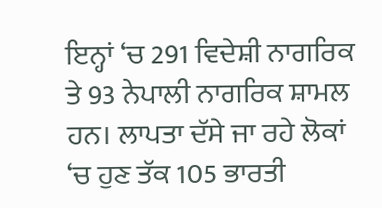ਇਨ੍ਹਾਂ ‘ਚ 291 ਵਿਦੇਸ਼ੀ ਨਾਗਰਿਕ ਤੇ 93 ਨੇਪਾਲੀ ਨਾਗਰਿਕ ਸ਼ਾਮਲ ਹਨ। ਲਾਪਤਾ ਦੱਸੇ ਜਾ ਰਹੇ ਲੋਕਾਂ ‘ਚ ਹੁਣ ਤੱਕ 105 ਭਾਰਤੀ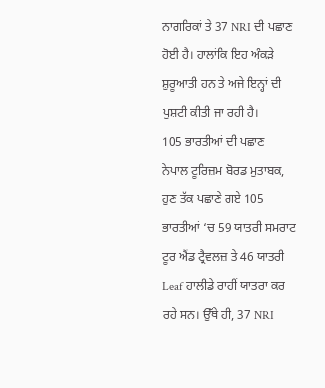ਨਾਗਰਿਕਾਂ ਤੇ 37 NRI ਦੀ ਪਛਾਣ ਹੋਈ ਹੈ। ਹਾਲਾਂਕਿ ਇਹ ਅੰਕੜੇ ਸ਼ੁਰੂਆਤੀ ਹਨ ਤੇ ਅਜੇ ਇਨ੍ਹਾਂ ਦੀ ਪੁਸ਼ਟੀ ਕੀਤੀ ਜਾ ਰਹੀ ਹੈ।
105 ਭਾਰਤੀਆਂ ਦੀ ਪਛਾਣ
ਨੇਪਾਲ ਟੂਰਿਜ਼ਮ ਬੋਰਡ ਮੁਤਾਬਕ, ਹੁਣ ਤੱਕ ਪਛਾਣੇ ਗਏ 105 ਭਾਰਤੀਆਂ ‘ਚ 59 ਯਾਤਰੀ ਸਮਰਾਟ ਟੂਰ ਐਂਡ ਟ੍ਰੈਵਲਜ਼ ਤੇ 46 ਯਾਤਰੀ Leaf ਹਾਲੀਡੇ ਰਾਹੀਂ ਯਾਤਰਾ ਕਰ ਰਹੇ ਸਨ। ਉੱਥੇ ਹੀ, 37 NRI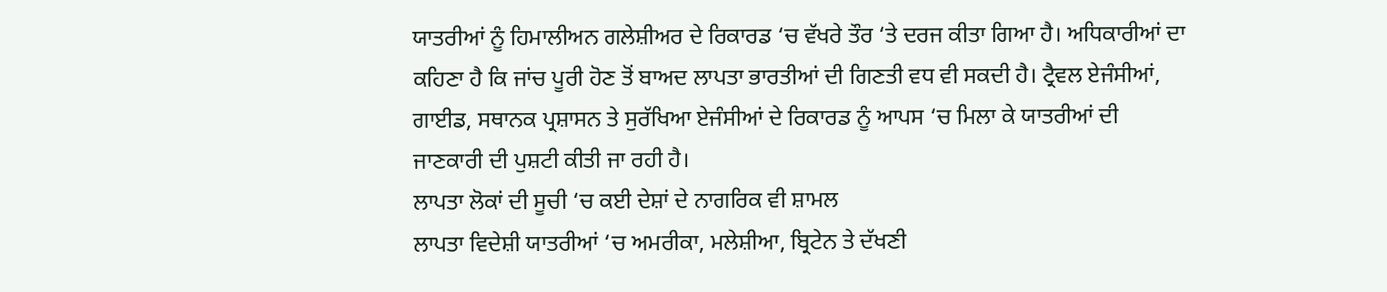ਯਾਤਰੀਆਂ ਨੂੰ ਹਿਮਾਲੀਅਨ ਗਲੇਸ਼ੀਅਰ ਦੇ ਰਿਕਾਰਡ ‘ਚ ਵੱਖਰੇ ਤੌਰ ‘ਤੇ ਦਰਜ ਕੀਤਾ ਗਿਆ ਹੈ। ਅਧਿਕਾਰੀਆਂ ਦਾ ਕਹਿਣਾ ਹੈ ਕਿ ਜਾਂਚ ਪੂਰੀ ਹੋਣ ਤੋਂ ਬਾਅਦ ਲਾਪਤਾ ਭਾਰਤੀਆਂ ਦੀ ਗਿਣਤੀ ਵਧ ਵੀ ਸਕਦੀ ਹੈ। ਟ੍ਰੈਵਲ ਏਜੰਸੀਆਂ, ਗਾਈਡ, ਸਥਾਨਕ ਪ੍ਰਸ਼ਾਸਨ ਤੇ ਸੁਰੱਖਿਆ ਏਜੰਸੀਆਂ ਦੇ ਰਿਕਾਰਡ ਨੂੰ ਆਪਸ ‘ਚ ਮਿਲਾ ਕੇ ਯਾਤਰੀਆਂ ਦੀ ਜਾਣਕਾਰੀ ਦੀ ਪੁਸ਼ਟੀ ਕੀਤੀ ਜਾ ਰਹੀ ਹੈ।
ਲਾਪਤਾ ਲੋਕਾਂ ਦੀ ਸੂਚੀ ‘ਚ ਕਈ ਦੇਸ਼ਾਂ ਦੇ ਨਾਗਰਿਕ ਵੀ ਸ਼ਾਮਲ
ਲਾਪਤਾ ਵਿਦੇਸ਼ੀ ਯਾਤਰੀਆਂ ‘ਚ ਅਮਰੀਕਾ, ਮਲੇਸ਼ੀਆ, ਬ੍ਰਿਟੇਨ ਤੇ ਦੱਖਣੀ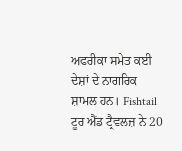ਅਫਰੀਕਾ ਸਮੇਤ ਕਈ ਦੇਸ਼ਾਂ ਦੇ ਨਾਗਰਿਕ ਸ਼ਾਮਲ ਹਨ। Fishtail ਟੂਰ ਐਂਡ ਟ੍ਰੈਵਲਜ਼ ਨੇ 20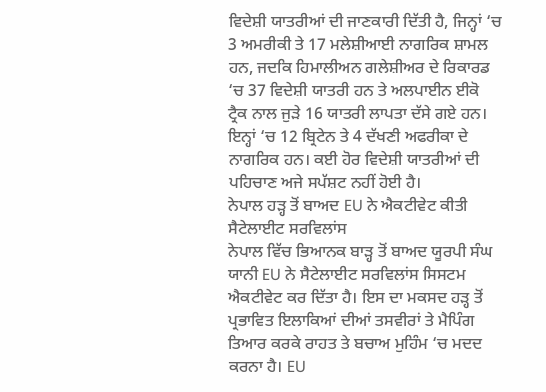ਵਿਦੇਸ਼ੀ ਯਾਤਰੀਆਂ ਦੀ ਜਾਣਕਾਰੀ ਦਿੱਤੀ ਹੈ, ਜਿਨ੍ਹਾਂ ‘ਚ 3 ਅਮਰੀਕੀ ਤੇ 17 ਮਲੇਸ਼ੀਆਈ ਨਾਗਰਿਕ ਸ਼ਾਮਲ ਹਨ, ਜਦਕਿ ਹਿਮਾਲੀਅਨ ਗਲੇਸ਼ੀਅਰ ਦੇ ਰਿਕਾਰਡ ‘ਚ 37 ਵਿਦੇਸ਼ੀ ਯਾਤਰੀ ਹਨ ਤੇ ਅਲਪਾਈਨ ਈਕੋ ਟ੍ਰੈਕ ਨਾਲ ਜੁੜੇ 16 ਯਾਤਰੀ ਲਾਪਤਾ ਦੱਸੇ ਗਏ ਹਨ। ਇਨ੍ਹਾਂ ‘ਚ 12 ਬ੍ਰਿਟੇਨ ਤੇ 4 ਦੱਖਣੀ ਅਫਰੀਕਾ ਦੇ ਨਾਗਰਿਕ ਹਨ। ਕਈ ਹੋਰ ਵਿਦੇਸ਼ੀ ਯਾਤਰੀਆਂ ਦੀ ਪਹਿਚਾਣ ਅਜੇ ਸਪੱਸ਼ਟ ਨਹੀਂ ਹੋਈ ਹੈ।
ਨੇਪਾਲ ਹੜ੍ਹ ਤੋਂ ਬਾਅਦ EU ਨੇ ਐਕਟੀਵੇਟ ਕੀਤੀ ਸੈਟੇਲਾਈਟ ਸਰਵਿਲਾਂਸ
ਨੇਪਾਲ ਵਿੱਚ ਭਿਆਨਕ ਬਾੜ੍ਹ ਤੋਂ ਬਾਅਦ ਯੂਰਪੀ ਸੰਘ ਯਾਨੀ EU ਨੇ ਸੈਟੇਲਾਈਟ ਸਰਵਿਲਾਂਸ ਸਿਸਟਮ ਐਕਟੀਵੇਟ ਕਰ ਦਿੱਤਾ ਹੈ। ਇਸ ਦਾ ਮਕਸਦ ਹੜ੍ਹ ਤੋਂ ਪ੍ਰਭਾਵਿਤ ਇਲਾਕਿਆਂ ਦੀਆਂ ਤਸਵੀਰਾਂ ਤੇ ਮੈਪਿੰਗ ਤਿਆਰ ਕਰਕੇ ਰਾਹਤ ਤੇ ਬਚਾਅ ਮੁਹਿੰਮ ‘ਚ ਮਦਦ ਕਰਨਾ ਹੈ। EU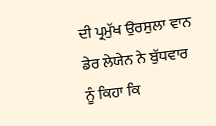ਦੀ ਪ੍ਰਮੁੱਖ ਉਰਸੁਲਾ ਵਾਨ ਡੇਰ ਲੇਯੇਨ ਨੇ ਬੁੱਧਵਾਰ ਨੂੰ ਕਿਹਾ ਕਿ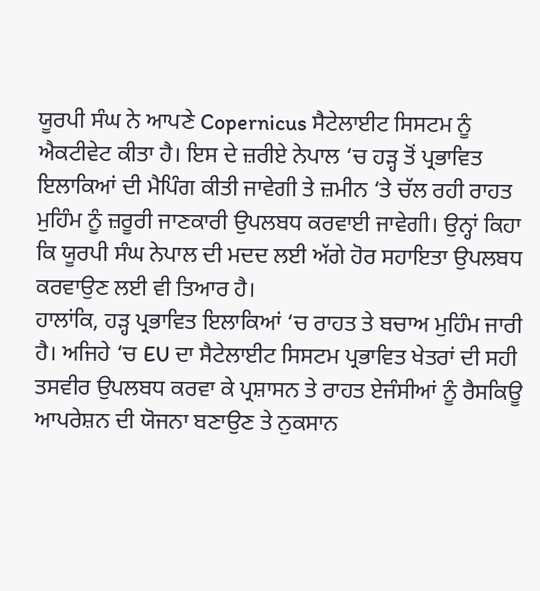ਯੂਰਪੀ ਸੰਘ ਨੇ ਆਪਣੇ Copernicus ਸੈਟੇਲਾਈਟ ਸਿਸਟਮ ਨੂੰ ਐਕਟੀਵੇਟ ਕੀਤਾ ਹੈ। ਇਸ ਦੇ ਜ਼ਰੀਏ ਨੇਪਾਲ ‘ਚ ਹੜ੍ਹ ਤੋਂ ਪ੍ਰਭਾਵਿਤ ਇਲਾਕਿਆਂ ਦੀ ਮੈਪਿੰਗ ਕੀਤੀ ਜਾਵੇਗੀ ਤੇ ਜ਼ਮੀਨ ‘ਤੇ ਚੱਲ ਰਹੀ ਰਾਹਤ ਮੁਹਿੰਮ ਨੂੰ ਜ਼ਰੂਰੀ ਜਾਣਕਾਰੀ ਉਪਲਬਧ ਕਰਵਾਈ ਜਾਵੇਗੀ। ਉਨ੍ਹਾਂ ਕਿਹਾ ਕਿ ਯੂਰਪੀ ਸੰਘ ਨੇਪਾਲ ਦੀ ਮਦਦ ਲਈ ਅੱਗੇ ਹੋਰ ਸਹਾਇਤਾ ਉਪਲਬਧ ਕਰਵਾਉਣ ਲਈ ਵੀ ਤਿਆਰ ਹੈ।
ਹਾਲਾਂਕਿ, ਹੜ੍ਹ ਪ੍ਰਭਾਵਿਤ ਇਲਾਕਿਆਂ ‘ਚ ਰਾਹਤ ਤੇ ਬਚਾਅ ਮੁਹਿੰਮ ਜਾਰੀ ਹੈ। ਅਜਿਹੇ ‘ਚ EU ਦਾ ਸੈਟੇਲਾਈਟ ਸਿਸਟਮ ਪ੍ਰਭਾਵਿਤ ਖੇਤਰਾਂ ਦੀ ਸਹੀ ਤਸਵੀਰ ਉਪਲਬਧ ਕਰਵਾ ਕੇ ਪ੍ਰਸ਼ਾਸਨ ਤੇ ਰਾਹਤ ਏਜੰਸੀਆਂ ਨੂੰ ਰੈਸਕਿਊ ਆਪਰੇਸ਼ਨ ਦੀ ਯੋਜਨਾ ਬਣਾਉਣ ਤੇ ਨੁਕਸਾਨ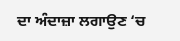ਦਾ ਅੰਦਾਜ਼ਾ ਲਗਾਉਣ ‘ਚ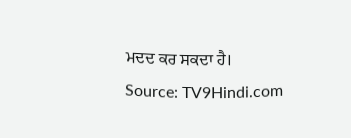ਮਦਦ ਕਰ ਸਕਦਾ ਹੈ।
Source: TV9Hindi.com